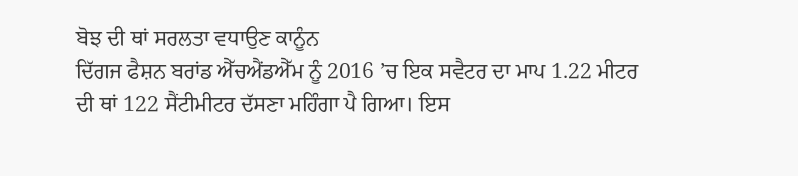ਬੋਝ ਦੀ ਥਾਂ ਸਰਲਤਾ ਵਧਾਉਣ ਕਾਨੂੰਨ
ਦਿੱਗਜ ਫੈਸ਼ਨ ਬਰਾਂਡ ਐੱਚਐਂਡਐੱਮ ਨੂੰ 2016 ’ਚ ਇਕ ਸਵੈਟਰ ਦਾ ਮਾਪ 1.22 ਮੀਟਰ ਦੀ ਥਾਂ 122 ਸੈਂਟੀਮੀਟਰ ਦੱਸਣਾ ਮਹਿੰਗਾ ਪੈ ਗਿਆ। ਇਸ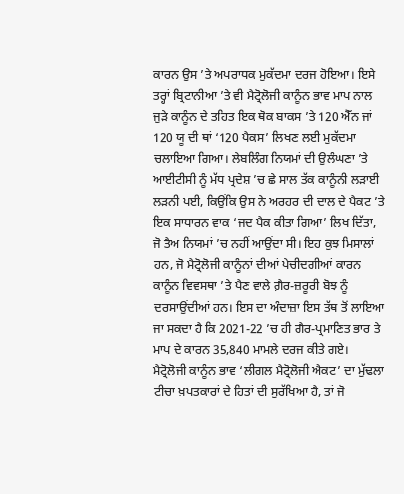ਕਾਰਨ ਉਸ ’ਤੇ ਅਪਰਾਧਕ ਮੁਕੱਦਮਾ ਦਰਜ ਹੋਇਆ। ਇਸੇ ਤਰ੍ਹਾਂ ਬ੍ਰਿਟਾਨੀਆ ’ਤੇ ਵੀ ਮੈਟ੍ਰੋਲੋਜੀ ਕਾਨੂੰਨ ਭਾਵ ਮਾਪ ਨਾਲ ਜੁੜੇ ਕਾਨੂੰਨ ਦੇ ਤਹਿਤ ਇਕ ਥੋਕ ਬਾਕਸ ’ਤੇ 120 ਐੱਨ ਜਾਂ 120 ਯੂ ਦੀ ਥਾਂ ‘120 ਪੈਕਸ’ ਲਿਖਣ ਲਈ ਮੁਕੱਦਮਾ ਚਲਾਇਆ ਗਿਆ। ਲੇਬਲਿੰਗ ਨਿਯਮਾਂ ਦੀ ਉਲੰਘਣਾ ’ਤੇ ਆਈਟੀਸੀ ਨੂੰ ਮੱਧ ਪ੍ਰਦੇਸ਼ ’ਚ ਛੇ ਸਾਲ ਤੱਕ ਕਾਨੂੰਨੀ ਲੜਾਈ ਲੜਨੀ ਪਈ, ਕਿਉਂਕਿ ਉਸ ਨੇ ਅਰਹਰ ਦੀ ਦਾਲ ਦੇ ਪੈਕਟ ’ਤੇ ਇਕ ਸਾਧਾਰਨ ਵਾਕ ‘ਜਦ ਪੈਕ ਕੀਤਾ ਗਿਆ’ ਲਿਖ ਦਿੱਤਾ, ਜੋ ਤੈਅ ਨਿਯਮਾਂ ’ਚ ਨਹੀਂ ਆਉਂਦਾ ਸੀ। ਇਹ ਕੁਝ ਮਿਸਾਲਾਂ ਹਨ, ਜੋ ਮੈਟ੍ਰੋਲੋਜੀ ਕਾਨੂੰਨਾਂ ਦੀਆਂ ਪੇਚੀਦਗੀਆਂ ਕਾਰਨ ਕਾਨੂੰਨ ਵਿਵਸਥਾ ’ਤੇ ਪੈਣ ਵਾਲੇ ਗ਼ੈਰ-ਜ਼ਰੂਰੀ ਬੋਝ ਨੂੰ ਦਰਸਾਉਂਦੀਆਂ ਹਨ। ਇਸ ਦਾ ਅੰਦਾਜ਼ਾ ਇਸ ਤੱਥ ਤੋਂ ਲਾਇਆ ਜਾ ਸਕਦਾ ਹੈ ਕਿ 2021-22 ’ਚ ਹੀ ਗੈਰ-ਪ੍ਰਮਾਣਿਤ ਭਾਰ ਤੇ ਮਾਪ ਦੇ ਕਾਰਨ 35,840 ਮਾਮਲੇ ਦਰਜ ਕੀਤੇ ਗਏ।
ਮੈਟ੍ਰੋਲੋਜੀ ਕਾਨੂੰਨ ਭਾਵ ‘ਲੀਗਲ ਮੈਟ੍ਰੋਲੋਜੀ ਐਕਟ’ ਦਾ ਮੁੱਢਲਾ ਟੀਚਾ ਖ਼ਪਤਕਾਰਾਂ ਦੇ ਹਿਤਾਂ ਦੀ ਸੁਰੱਖਿਆ ਹੈ, ਤਾਂ ਜੋ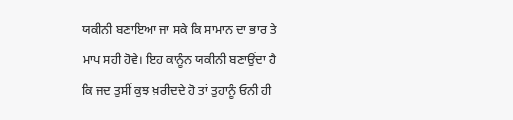ਯਕੀਨੀ ਬਣਾਇਆ ਜਾ ਸਕੇ ਕਿ ਸਾਮਾਨ ਦਾ ਭਾਰ ਤੇ ਮਾਪ ਸਹੀ ਹੋਵੇ। ਇਹ ਕਾਨੂੰਨ ਯਕੀਨੀ ਬਣਾਉਂਦਾ ਹੈ ਕਿ ਜਦ ਤੁਸੀਂ ਕੁਝ ਖ਼ਰੀਦਦੇ ਹੋ ਤਾਂ ਤੁਹਾਨੂੰ ਓਨੀ ਹੀ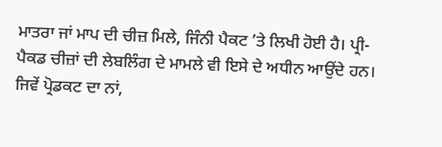ਮਾਤਰਾ ਜਾਂ ਮਾਪ ਦੀ ਚੀਜ਼ ਮਿਲੇ, ਜਿੰਨੀ ਪੈਕਟ ’ਤੇ ਲਿਖੀ ਹੋਈ ਹੈ। ਪ੍ਰੀ-ਪੈਕਡ ਚੀਜ਼ਾਂ ਦੀ ਲੇਬਲਿੰਗ ਦੇ ਮਾਮਲੇ ਵੀ ਇਸੇ ਦੇ ਅਧੀਨ ਆਉਂਦੇ ਹਨ। ਜਿਵੇਂ ਪ੍ਰੋਡਕਟ ਦਾ ਨਾਂ,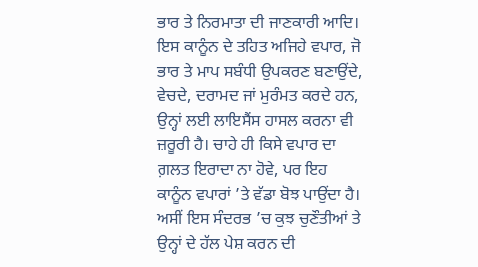ਭਾਰ ਤੇ ਨਿਰਮਾਤਾ ਦੀ ਜਾਣਕਾਰੀ ਆਦਿ। ਇਸ ਕਾਨੂੰਨ ਦੇ ਤਹਿਤ ਅਜਿਹੇ ਵਪਾਰ, ਜੋ ਭਾਰ ਤੇ ਮਾਪ ਸਬੰਧੀ ਉਪਕਰਣ ਬਣਾਉਂਦੇ, ਵੇਚਦੇ, ਦਰਾਮਦ ਜਾਂ ਮੁਰੰਮਤ ਕਰਦੇ ਹਨ, ਉਨ੍ਹਾਂ ਲਈ ਲਾਇਸੈਂਸ ਹਾਸਲ ਕਰਨਾ ਵੀ ਜ਼ਰੂਰੀ ਹੈ। ਚਾਹੇ ਹੀ ਕਿਸੇ ਵਪਾਰ ਦਾ ਗ਼ਲਤ ਇਰਾਦਾ ਨਾ ਹੋਵੇ, ਪਰ ਇਹ ਕਾਨੂੰਨ ਵਪਾਰਾਂ ’ਤੇ ਵੱਡਾ ਬੋਝ ਪਾਉਂਦਾ ਹੈ। ਅਸੀਂ ਇਸ ਸੰਦਰਭ ’ਚ ਕੁਝ ਚੁਣੌਤੀਆਂ ਤੇ ਉਨ੍ਹਾਂ ਦੇ ਹੱਲ ਪੇਸ਼ ਕਰਨ ਦੀ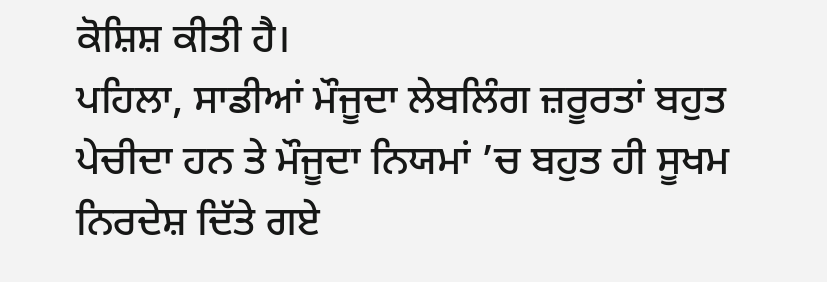ਕੋਸ਼ਿਸ਼ ਕੀਤੀ ਹੈ।
ਪਹਿਲਾ, ਸਾਡੀਆਂ ਮੌਜੂਦਾ ਲੇਬਲਿੰਗ ਜ਼ਰੂਰਤਾਂ ਬਹੁਤ ਪੇਚੀਦਾ ਹਨ ਤੇ ਮੌਜੂਦਾ ਨਿਯਮਾਂ ’ਚ ਬਹੁਤ ਹੀ ਸੂਖਮ ਨਿਰਦੇਸ਼ ਦਿੱਤੇ ਗਏ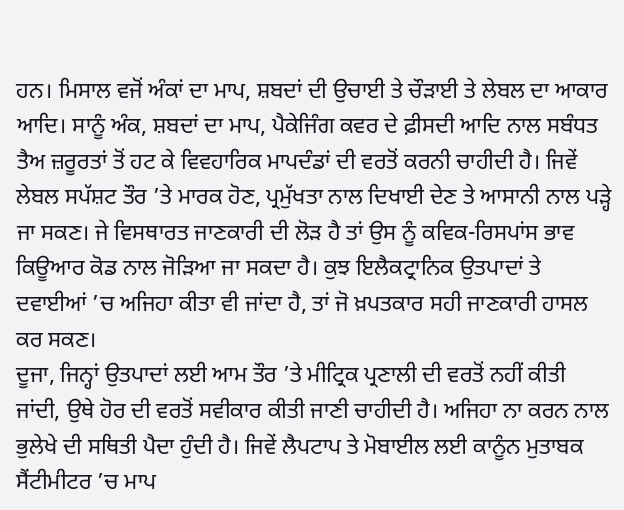ਹਨ। ਮਿਸਾਲ ਵਜੋਂ ਅੰਕਾਂ ਦਾ ਮਾਪ, ਸ਼ਬਦਾਂ ਦੀ ਉਚਾਈ ਤੇ ਚੌੜਾਈ ਤੇ ਲੇਬਲ ਦਾ ਆਕਾਰ ਆਦਿ। ਸਾਨੂੰ ਅੰਕ, ਸ਼ਬਦਾਂ ਦਾ ਮਾਪ, ਪੈਕੇਜਿੰਗ ਕਵਰ ਦੇ ਫ਼ੀਸਦੀ ਆਦਿ ਨਾਲ ਸਬੰਧਤ ਤੈਅ ਜ਼ਰੂਰਤਾਂ ਤੋਂ ਹਟ ਕੇ ਵਿਵਹਾਰਿਕ ਮਾਪਦੰਡਾਂ ਦੀ ਵਰਤੋਂ ਕਰਨੀ ਚਾਹੀਦੀ ਹੈ। ਜਿਵੇਂ ਲੇਬਲ ਸਪੱਸ਼ਟ ਤੌਰ ’ਤੇ ਮਾਰਕ ਹੋਣ, ਪ੍ਰਮੁੱਖਤਾ ਨਾਲ ਦਿਖਾਈ ਦੇਣ ਤੇ ਆਸਾਨੀ ਨਾਲ ਪੜ੍ਹੇ ਜਾ ਸਕਣ। ਜੇ ਵਿਸਥਾਰਤ ਜਾਣਕਾਰੀ ਦੀ ਲੋੜ ਹੈ ਤਾਂ ਉਸ ਨੂੰ ਕਵਿਕ-ਰਿਸਪਾਂਸ ਭਾਵ ਕਿਊਆਰ ਕੋਡ ਨਾਲ ਜੋੜਿਆ ਜਾ ਸਕਦਾ ਹੈ। ਕੁਝ ਇਲੈਕਟ੍ਰਾਨਿਕ ਉਤਪਾਦਾਂ ਤੇ ਦਵਾਈਆਂ ’ਚ ਅਜਿਹਾ ਕੀਤਾ ਵੀ ਜਾਂਦਾ ਹੈ, ਤਾਂ ਜੋ ਖ਼ਪਤਕਾਰ ਸਹੀ ਜਾਣਕਾਰੀ ਹਾਸਲ ਕਰ ਸਕਣ।
ਦੂਜਾ, ਜਿਨ੍ਹਾਂ ਉਤਪਾਦਾਂ ਲਈ ਆਮ ਤੌਰ ’ਤੇ ਮੀਟ੍ਰਿਕ ਪ੍ਰਣਾਲੀ ਦੀ ਵਰਤੋਂ ਨਹੀਂ ਕੀਤੀ ਜਾਂਦੀ, ਉਥੇ ਹੋਰ ਦੀ ਵਰਤੋਂ ਸਵੀਕਾਰ ਕੀਤੀ ਜਾਣੀ ਚਾਹੀਦੀ ਹੈ। ਅਜਿਹਾ ਨਾ ਕਰਨ ਨਾਲ ਭੁਲੇਖੇ ਦੀ ਸਥਿਤੀ ਪੈਦਾ ਹੁੰਦੀ ਹੈ। ਜਿਵੇਂ ਲੈਪਟਾਪ ਤੇ ਮੋਬਾਈਲ ਲਈ ਕਾਨੂੰਨ ਮੁਤਾਬਕ ਸੈਂਟੀਮੀਟਰ ’ਚ ਮਾਪ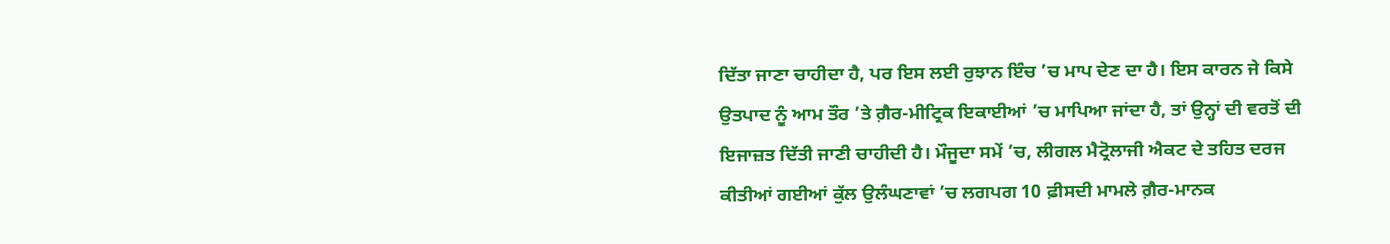ਦਿੱਤਾ ਜਾਣਾ ਚਾਹੀਦਾ ਹੈ, ਪਰ ਇਸ ਲਈ ਰੁਝਾਨ ਇੰਚ ’ਚ ਮਾਪ ਦੇਣ ਦਾ ਹੈ। ਇਸ ਕਾਰਨ ਜੇ ਕਿਸੇ ਉਤਪਾਦ ਨੂੰ ਆਮ ਤੌਰ ’ਤੇ ਗ਼ੈਰ-ਮੀਟ੍ਰਿਕ ਇਕਾਈਆਂ ’ਚ ਮਾਪਿਆ ਜਾਂਦਾ ਹੈ, ਤਾਂ ਉਨ੍ਹਾਂ ਦੀ ਵਰਤੋਂ ਦੀ ਇਜਾਜ਼ਤ ਦਿੱਤੀ ਜਾਣੀ ਚਾਹੀਦੀ ਹੈ। ਮੌਜੂਦਾ ਸਮੇਂ ’ਚ, ਲੀਗਲ ਮੈਟ੍ਰੋਲਾਜੀ ਐਕਟ ਦੇ ਤਹਿਤ ਦਰਜ ਕੀਤੀਆਂ ਗਈਆਂ ਕੁੱਲ ਉਲੰਘਣਾਵਾਂ ’ਚ ਲਗਪਗ 10 ਫ਼ੀਸਦੀ ਮਾਮਲੇ ਗ਼ੈਰ-ਮਾਨਕ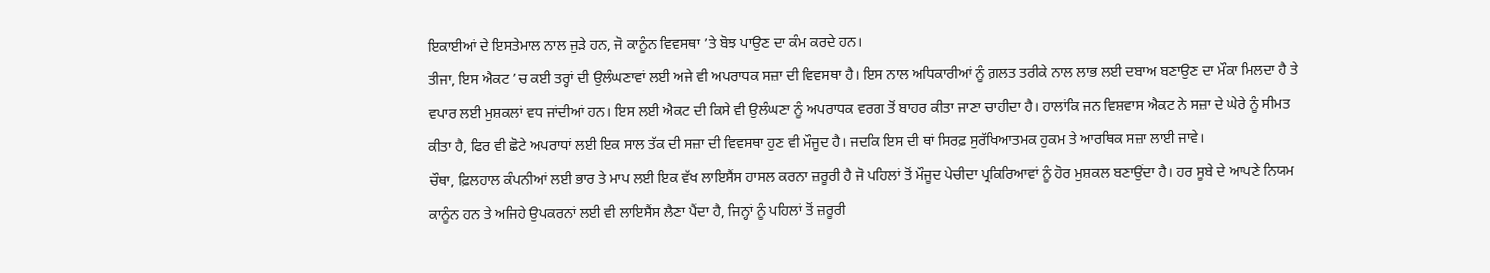ਇਕਾਈਆਂ ਦੇ ਇਸਤੇਮਾਲ ਨਾਲ ਜੁੜੇ ਹਨ, ਜੋ ਕਾਨੂੰਨ ਵਿਵਸਥਾ ’ਤੇ ਬੋਝ ਪਾਉਣ ਦਾ ਕੰਮ ਕਰਦੇ ਹਨ।
ਤੀਜਾ, ਇਸ ਐਕਟ ’ਚ ਕਈ ਤਰ੍ਹਾਂ ਦੀ ਉਲੰਘਣਾਵਾਂ ਲਈ ਅਜੇ ਵੀ ਅਪਰਾਧਕ ਸਜ਼ਾ ਦੀ ਵਿਵਸਥਾ ਹੈ। ਇਸ ਨਾਲ ਅਧਿਕਾਰੀਆਂ ਨੂੰ ਗ਼ਲਤ ਤਰੀਕੇ ਨਾਲ ਲਾਭ ਲਈ ਦਬਾਅ ਬਣਾਉਣ ਦਾ ਮੌਕਾ ਮਿਲਦਾ ਹੈ ਤੇ ਵਪਾਰ ਲਈ ਮੁਸ਼ਕਲਾਂ ਵਧ ਜਾਂਦੀਆਂ ਹਨ। ਇਸ ਲਈ ਐਕਟ ਦੀ ਕਿਸੇ ਵੀ ਉਲੰਘਣਾ ਨੂੰ ਅਪਰਾਧਕ ਵਰਗ ਤੋਂ ਬਾਹਰ ਕੀਤਾ ਜਾਣਾ ਚਾਹੀਦਾ ਹੈ। ਹਾਲਾਂਕਿ ਜਨ ਵਿਸ਼ਵਾਸ ਐਕਟ ਨੇ ਸਜ਼ਾ ਦੇ ਘੇਰੇ ਨੂੰ ਸੀਮਤ ਕੀਤਾ ਹੈ, ਫਿਰ ਵੀ ਛੋਟੇ ਅਪਰਾਧਾਂ ਲਈ ਇਕ ਸਾਲ ਤੱਕ ਦੀ ਸਜ਼ਾ ਦੀ ਵਿਵਸਥਾ ਹੁਣ ਵੀ ਮੌਜੂਦ ਹੈ। ਜਦਕਿ ਇਸ ਦੀ ਥਾਂ ਸਿਰਫ਼ ਸੁਰੱਖਿਆਤਮਕ ਹੁਕਮ ਤੇ ਆਰਥਿਕ ਸਜ਼ਾ ਲਾਈ ਜਾਵੇ।
ਚੌਥਾ, ਫ਼ਿਲਹਾਲ ਕੰਪਨੀਆਂ ਲਈ ਭਾਰ ਤੇ ਮਾਪ ਲਈ ਇਕ ਵੱਖ ਲਾਇਸੈਂਸ ਹਾਸਲ ਕਰਨਾ ਜ਼ਰੂਰੀ ਹੈ ਜੋ ਪਹਿਲਾਂ ਤੋਂ ਮੌਜੂਦ ਪੇਚੀਦਾ ਪ੍ਰਕਿਰਿਆਵਾਂ ਨੂੰ ਹੋਰ ਮੁਸ਼ਕਲ ਬਣਾਉਂਦਾ ਹੈ। ਹਰ ਸੂਬੇ ਦੇ ਆਪਣੇ ਨਿਯਮ ਕਾਨੂੰਨ ਹਨ ਤੇ ਅਜਿਹੇ ਉਪਕਰਨਾਂ ਲਈ ਵੀ ਲਾਇਸੈਂਸ ਲੈਣਾ ਪੈਂਦਾ ਹੈ, ਜਿਨ੍ਹਾਂ ਨੂੰ ਪਹਿਲਾਂ ਤੋਂ ਜ਼ਰੂਰੀ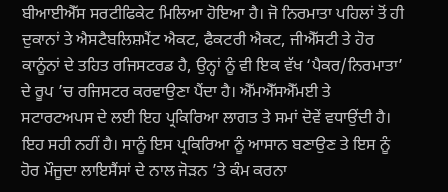ਬੀਆਈਐੱਸ ਸਰਟੀਫਿਕੇਟ ਮਿਲਿਆ ਹੋਇਆ ਹੈ। ਜੋ ਨਿਰਮਾਤਾ ਪਹਿਲਾਂ ਤੋਂ ਹੀ ਦੁਕਾਨਾਂ ਤੇ ਐਸਟੈਬਲਿਸ਼ਮੈਂਟ ਐਕਟ, ਫੈਕਟਰੀ ਐਕਟ, ਜੀਐੱਸਟੀ ਤੇ ਹੋਰ ਕਾਨੂੰਨਾਂ ਦੇ ਤਹਿਤ ਰਜਿਸਟਰਡ ਹੈ, ਉਨ੍ਹਾਂ ਨੂੰ ਵੀ ਇਕ ਵੱਖ ‘ਪੈਕਰ/ਨਿਰਮਾਤਾ’ ਦੇ ਰੂਪ ’ਚ ਰਜਿਸਟਰ ਕਰਵਾਉਣਾ ਪੈਂਦਾ ਹੈ। ਐੱਮਐੱਸਐੱਮਈ ਤੇ ਸਟਾਰਟਅਪਸ ਦੇ ਲਈ ਇਹ ਪ੍ਰਕਿਰਿਆ ਲਾਗਤ ਤੇ ਸਮਾਂ ਦੋਵੇਂ ਵਧਾਉਂਦੀ ਹੈ। ਇਹ ਸਹੀ ਨਹੀਂ ਹੈ। ਸਾਨੂੰ ਇਸ ਪ੍ਰਕਿਰਿਆ ਨੂੰ ਆਸਾਨ ਬਣਾਉਣ ਤੇ ਇਸ ਨੂੰ ਹੋਰ ਮੌਜੂਦਾ ਲਾਇਸੈਂਸਾਂ ਦੇ ਨਾਲ ਜੋੜਨ ’ਤੇ ਕੰਮ ਕਰਨਾ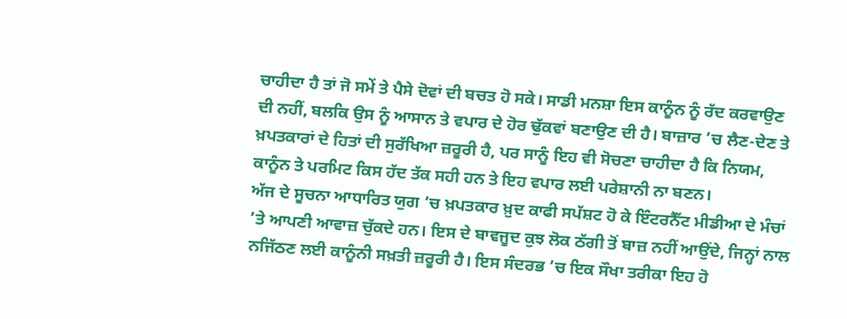ਚਾਹੀਦਾ ਹੈ ਤਾਂ ਜੋ ਸਮੇਂ ਤੇ ਪੈਸੇ ਦੋਵਾਂ ਦੀ ਬਚਤ ਹੋ ਸਕੇ। ਸਾਡੀ ਮਨਸ਼ਾ ਇਸ ਕਾਨੂੰਨ ਨੂੰ ਰੱਦ ਕਰਵਾਉਣ ਦੀ ਨਹੀਂ, ਬਲਕਿ ਉਸ ਨੂੰ ਆਸਾਨ ਤੇ ਵਪਾਰ ਦੇ ਹੋਰ ਢੁੱਕਵਾਂ ਬਣਾਉਣ ਦੀ ਹੈ। ਬਾਜ਼ਾਰ ’ਚ ਲੈਣ-ਦੇਣ ਤੇ ਖ਼ਪਤਕਾਰਾਂ ਦੇ ਹਿਤਾਂ ਦੀ ਸੁਰੱਖਿਆ ਜ਼ਰੂਰੀ ਹੈ, ਪਰ ਸਾਨੂੰ ਇਹ ਵੀ ਸੋਚਣਾ ਚਾਹੀਦਾ ਹੈ ਕਿ ਨਿਯਮ, ਕਾਨੂੰਨ ਤੇ ਪਰਮਿਟ ਕਿਸ ਹੱਦ ਤੱਕ ਸਹੀ ਹਨ ਤੇ ਇਹ ਵਪਾਰ ਲਈ ਪਰੇਸ਼ਾਨੀ ਨਾ ਬਣਨ।
ਅੱਜ ਦੇ ਸੂਚਨਾ ਆਧਾਰਿਤ ਯੁਗ ’ਚ ਖ਼ਪਤਕਾਰ ਖ਼ੁਦ ਕਾਫੀ ਸਪੱਸ਼ਟ ਹੋ ਕੇ ਇੰਟਰਨੈੱਟ ਮੀਡੀਆ ਦੇ ਮੰਚਾਂ ’ਤੇ ਆਪਣੀ ਆਵਾਜ਼ ਚੁੱਕਦੇ ਹਨ। ਇਸ ਦੇ ਬਾਵਜੂਦ ਕੁਝ ਲੋਕ ਠੱਗੀ ਤੋਂ ਬਾਜ਼ ਨਹੀਂ ਆਉਂਦੇ, ਜਿਨ੍ਹਾਂ ਨਾਲ ਨਜਿੱਠਣ ਲਈ ਕਾਨੂੰਨੀ ਸਖ਼ਤੀ ਜ਼ਰੂਰੀ ਹੈ। ਇਸ ਸੰਦਰਭ ’ਚ ਇਕ ਸੌਖਾ ਤਰੀਕਾ ਇਹ ਹੋ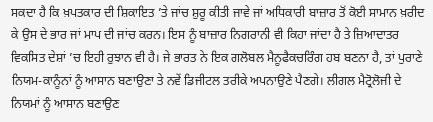ਸਕਦਾ ਹੈ ਕਿ ਖ਼ਪਤਕਾਰ ਦੀ ਸ਼ਿਕਾਇਤ ’ਤੇ ਜਾਂਚ ਸ਼ੁਰੂ ਕੀਤੀ ਜਾਵੇ ਜਾਂ ਅਧਿਕਾਰੀ ਬਾਜ਼ਾਰ ਤੋਂ ਕੋਈ ਸਾਮਾਨ ਖ਼ਰੀਦ ਕੇ ਉਸ ਦੇ ਭਾਰ ਜਾਂ ਮਾਪ ਦੀ ਜਾਂਚ ਕਰਨ। ਇਸ ਨੂੰ ਬਾਜ਼ਾਰ ਨਿਗਰਾਨੀ ਵੀ ਕਿਹਾ ਜਾਂਦਾ ਹੈ ਤੇ ਜ਼ਿਆਦਾਤਰ ਵਿਕਸਿਤ ਦੇਸ਼ਾਂ ’ਚ ਇਹੀ ਰੁਝਾਨ ਵੀ ਹੈ। ਜੇ ਭਾਰਤ ਨੇ ਇਕ ਗਲੋਬਲ ਮੈਨੂਫੈਕਚਰਿੰਗ ਹਬ ਬਣਨਾ ਹੈ, ਤਾਂ ਪੁਰਾਣੇ ਨਿਯਮ-ਕਾਨੂੰਨਾਂ ਨੂੰ ਆਸਾਨ ਬਣਾਉਣਾ ਤੇ ਨਵੇਂ ਡਿਜੀਟਲ ਤਰੀਕੇ ਅਪਨਾਉਣੇ ਪੈਣਗੇ। ਲੀਗਲ ਮੈਟ੍ਰੋਲੋਜੀ ਦੇ ਨਿਯਮਾਂ ਨੂੰ ਆਸਾਨ ਬਣਾਉਣ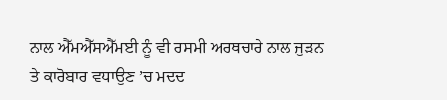ਨਾਲ ਐੱਮਐੱਸਐੱਮਈ ਨੂੰ ਵੀ ਰਸਮੀ ਅਰਥਚਾਰੇ ਨਾਲ ਜੁੜਨ ਤੇ ਕਾਰੋਬਾਰ ਵਧਾਉਣ ’ਚ ਮਦਦ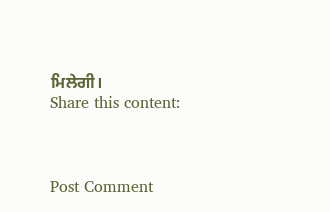ਮਿਲੇਗੀ।
Share this content:



Post Comment